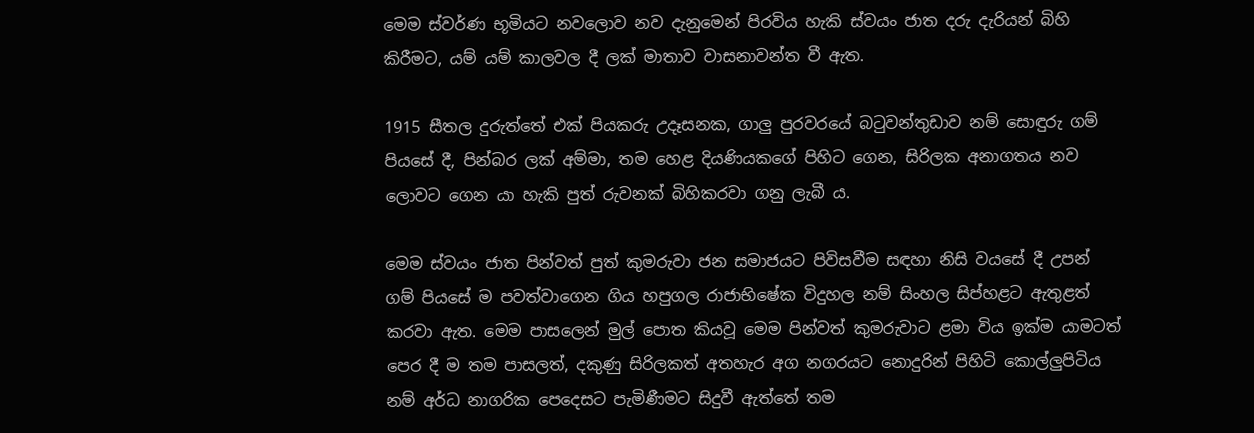මෙම ස්වර්ණ භූමියට නවලොව නව දැනුමෙන් පිරවිය හැකි ස්වයං ජාත දරු දැරියන් බිහි කිරීමට, යම් යම් කාලවල දී ලක් මාතාව වාසනාවන්ත වී ඇත.

1915 සීතල දුරුත්තේ එක් පියකරු උදෑසනක, ගාලු පුරවරයේ බටුවන්තුඩාව නම් සොඳුරු ගම් පියසේ දී, පින්බර ලක් අම්මා, තම හෙළ දියණියකගේ පිහිට ගෙන, සිරිලක අනාගතය නව ලොවට ගෙන යා හැකි පුත් රුවනක් බිහිකරවා ගනු ලැබී ය.

මෙම ස්වයං ජාත පින්වත් පුත් කුමරුවා ජන සමාජයට පිවිසවීම සඳහා නිසි වයසේ දී උපන් ගම් පියසේ ම පවත්වාගෙන ගිය හපුගල රාජාභිෂේක විදුහල නම් සිංහල සිප්හළට ඇතුළත් කරවා ඇත. මෙම පාසලෙන් මුල් පොත කියවූ මෙම පින්වත් කුමරුවාට ළමා විය ඉක්ම යාමටත් පෙර දී ම තම පාසලත්, දකුණු සිරිලකත් අතහැර අග නගරයට නොදුරින් පිහිටි කොල්ලුපිටිය නම් අර්ධ නාගරික පෙදෙසට පැමිණීමට සිදුවී ඇත්තේ තම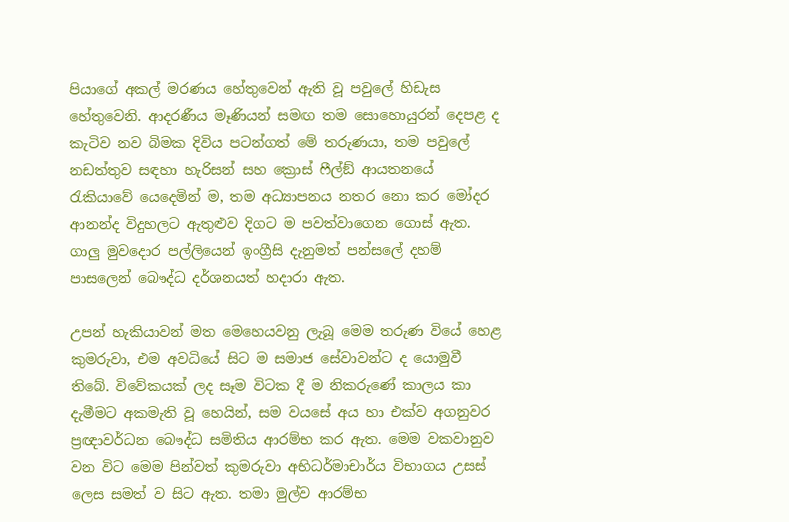පියාගේ අකල් මරණය හේතුවෙන් ඇති වූ පවුලේ හිඩැස හේතුවෙනි. ආදරණීය මෑණියන් සමඟ තම සොහොයුරන් දෙපළ ද කැටිව නව බිමක දිවිය පටන්ගත් මේ තරුණයා, තම පවුලේ නඩත්තුව සඳහා හැරිසන් සහ ක්‍රොස් ෆීල්ඞ් ආයතනයේ රැකියාවේ යෙදෙමින් ම, තම අධ්‍යාපනය නතර නො කර මෝදර ආනන්ද විදුහලට ඇතුළුව දිගට ම පවත්වාගෙන ගොස් ඇත. ගාලු මුවදොර පල්ලියෙන් ඉංග්‍රීසි දැනුමත් පන්සලේ දහම් පාසලෙන් බෞද්ධ දර්ශනයත් හදාරා ඇත.

උපන් හැකියාවන් මත මෙහෙයවනු ලැබූ මෙම තරුණ වියේ හෙළ කුමරුවා, එම අවධියේ සිට ම සමාජ සේවාවන්ට ද යොමුවී තිබේ. විවේකයක් ලද සෑම විටක දී ම නිකරුණේ කාලය කා දැමීමට අකමැති වූ හෙයින්, සම වයසේ අය හා එක්ව අගනුවර ප්‍රඥාවර්ධන බෞද්ධ සමිතිය ආරම්භ කර ඇත. මෙම වකවානුව වන විට මෙම පින්වත් කුමරුවා අභිධර්මාචාර්ය විභාගය උසස් ලෙස සමත් ව සිට ඇත. තමා මුල්ව ආරම්භ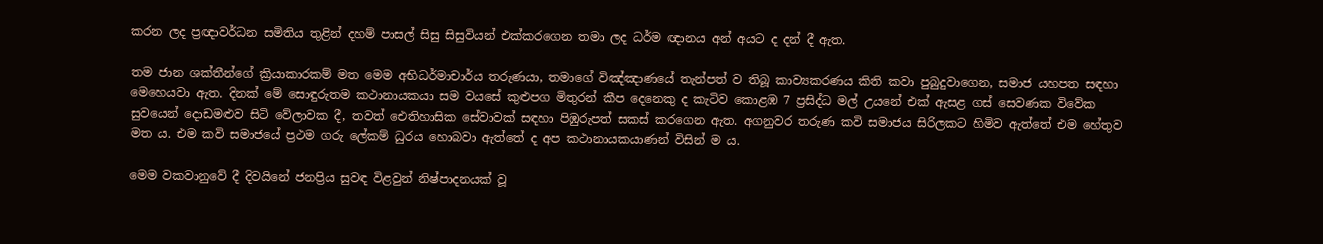කරන ලද ප්‍රඥාවර්ධන සමිතිය තුළින් දහම් පාසල් සිසු සිසුවියන් එක්කරගෙන තමා ලද ධර්ම ඥානය අන් අයට ද දන් දී ඇත.

තම ජාන ශක්තීන්ගේ ක්‍රියාකාරකම් මත මෙම අභිධර්මාචාර්ය තරුණයා, තමාගේ විඤ්ඤාණයේ තැන්පත් ව තිබූ කාව්‍යකරණය කිති කවා පුබුදුවාගෙන, සමාජ යහපත සඳහා මෙහෙයවා ඇත. දිනක් මේ සොඳුරුතම කථානායකයා සම වයසේ කුළුපග මිතුරන් කීප දෙනෙකු ද කැටිව කොළඹ 7 ප්‍රසිද්ධ මල් උයනේ එක් ඇසළ ගස් සෙවණක විවේක සුවයෙන් දොඩමළුව සිටි වේලාවක දී, තවත් ඓතිහාසික සේවාවක් සඳහා පිඹුරුපත් සකස් කරගෙන ඇත. අගනුවර තරුණ කවි සමාජය සිරිලකට හිමිව ඇත්තේ එම හේතුව මත ය. එම කවි සමාජයේ ප්‍රථම ගරු ලේකම් ධුරය හොබවා ඇත්තේ ද අප කථානායකයාණන් විසින් ම ය.

මෙම වකවානුවේ දී දිවයිනේ ජනප්‍රිය සුවඳ විළවුන් නිෂ්පාදනයක් වූ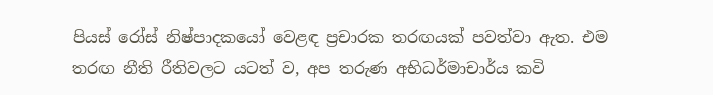පියස් රෝස් නිෂ්පාදකයෝ වෙළඳ ප්‍රචාරක තරඟයක් පවත්වා ඇත. එම තරඟ නීති රීතිවලට යටත් ව, අප තරුණ අභිධර්මාචාර්ය කවි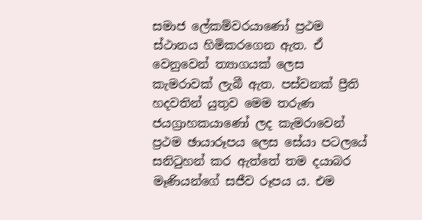සමාජ ලේකම්වරයාණෝ ප්‍රථම ස්ථානය හිමිකරගෙන ඇත. ඒ වෙනුවෙන් ත්‍යාගයක් ලෙස කැමරාවක් ලැබී ඇත. පස්වනක් ප්‍රීති හදවතින් යුතුව මෙම තරුණ ජයග්‍රාහකයාණෝ ලද කැමරාවෙන් ප්‍රථම ඡායාරූපය ලෙස සේයා පටලයේ සනිටුහන් කර ඇත්තේ තම දයාබර මෑණියන්ගේ සජීව රූපය ය. එම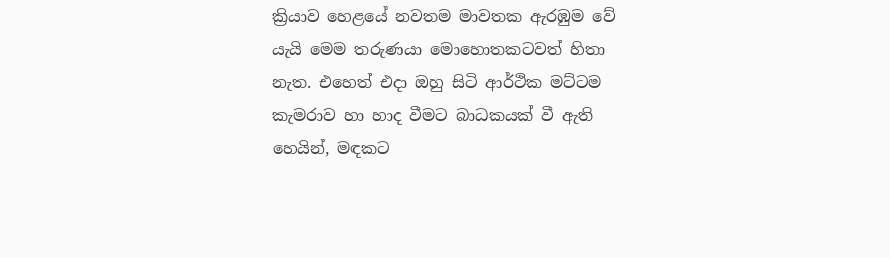ක්‍රියාව හෙළයේ නවතම මාවතක ඇරඹුම වේ යැයි මෙම තරුණයා මොහොතකටවත් හිතා නැත. එහෙත් එදා ඔහු සිටි ආර්ථික මට්ටම කැමරාව හා හාද වීමට බාධකයක් වී ඇති හෙයින්, මඳකට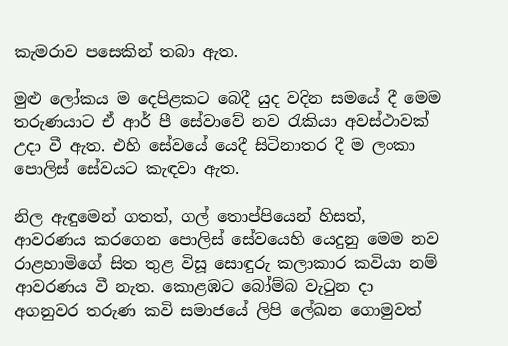කැමරාව පසෙකින් තබා ඇත.

මුළු ලෝකය ම දෙපිළකට බෙදී යුද වදින සමයේ දී මෙම තරුණයාට ඒ ආර් පී සේවාවේ නව රැකියා අවස්ථාවක් උදා වී ඇත. එහි සේවයේ යෙදී සිටිනාතර දී ම ලංකා පොලිස් සේවයට කැඳවා ඇත.

නිල ඇඳුමෙන් ගතත්, ගල් තොප්පියෙන් හිසත්, ආවරණය කරගෙන පොලිස් සේවයෙහි යෙදුනු මෙම නව රාළහාමිගේ සිත තුළ විසූ සොඳුරු කලාකාර කවියා නම් ආවරණය වී නැත. කොළඹට බෝම්බ වැටුන දා අගනුවර තරුණ කවි සමාජයේ ලිපි ලේඛන ගොමුවත්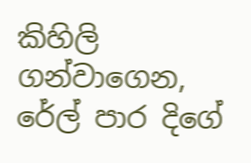කිහිලි ගන්වාගෙන, රේල් පාර දිගේ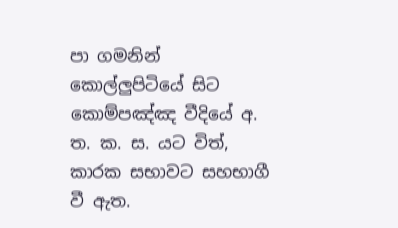පා ගමනින් කොල්ලුපිටියේ සිට කොම්පඤ්ඤ වීදියේ අ. ත. ක. ස. යට විත්, කාරක සභාවට සහභාගී වී ඇත.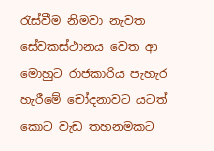රැස්වීම නිමවා නැවත සේවකස්ථානය වෙත ආ මොහුට රාජකාරිය පැහැර හැරීමේ චෝදනාවට යටත් කොට වැඩ තහනමකට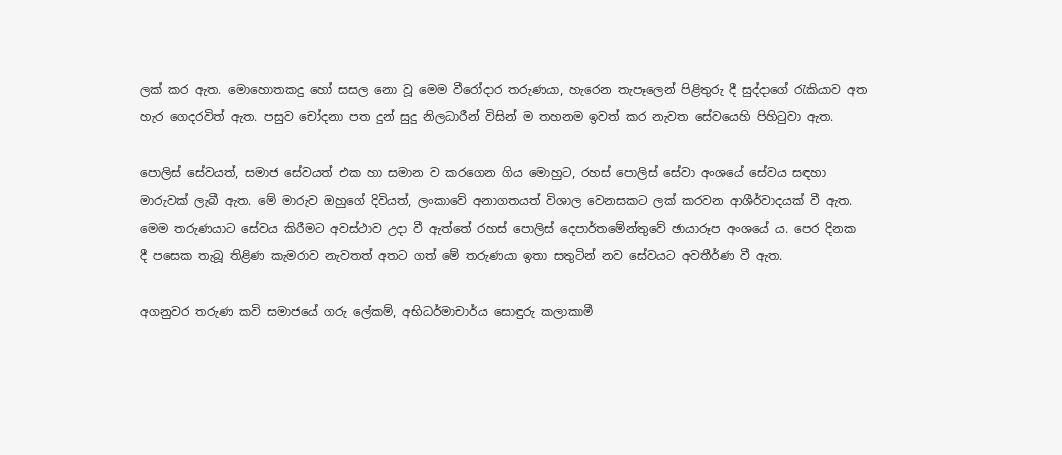ලක් කර ඇත. මොහොතකදු හෝ සසල නො වූ මෙම වීරෝදාර තරුණයා, හැරෙන තැපෑලෙන් පිළිතුරු දී සුද්දාගේ රැකියාව අත හැර ගෙදරවිත් ඇත. පසුව චෝදනා පත දුන් සුදු නිලධාරීන් විසින් ම තහනම ඉවත් කර නැවත සේවයෙහි පිහිටුවා ඇත.

පොලිස් සේවයත්, සමාජ සේවයත් එක හා සමාන ව කරගෙන ගිය මොහුට, රහස් පොලිස් සේවා අංශයේ සේවය සඳහා මාරුවක් ලැබී ඇත. මේ මාරුව ඔහුගේ දිවියත්, ලංකාවේ අනාගතයත් විශාල වෙනසකට ලක් කරවන ආශීර්වාදයක් වී ඇත. මෙම තරුණයාට සේවය කිරීමට අවස්ථාව උදා වී ඇත්තේ රහස් පොලිස් දෙපාර්තමේන්තුවේ ඡායාරූප අංශයේ ය. පෙර දිනක දී පසෙක තැබූ තිළිණ කැමරාව නැවතත් අතට ගත් මේ තරුණයා ඉතා සතුටින් නව සේවයට අවතීර්ණ වී ඇත.

අගනුවර තරුණ කවි සමාජයේ ගරු ලේකම්, අභිධර්මාචාර්ය සොඳුරු කලාකාමී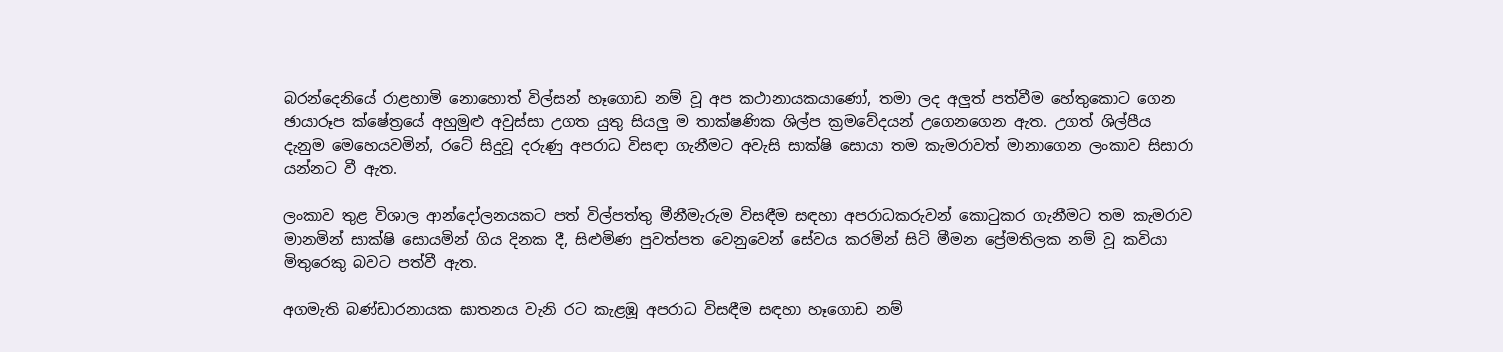බරන්දෙනියේ රාළහාමි නොහොත් විල්සන් හෑගොඩ නම් වූ අප කථානායකයාණෝ, තමා ලද අලුත් පත්වීම හේතුකොට ගෙන ඡායාරූප ක්ෂේත්‍රයේ අහුමුළු අවුස්සා උගත යුතු සියලු ම තාක්ෂණික ශිල්ප ක්‍රමවේදයන් උගෙනගෙන ඇත. උගත් ශිල්පීය දැනුම මෙහෙයවමින්, රටේ සිදුවූ දරුණු අපරාධ විසඳා ගැනීමට අවැසි සාක්ෂි සොයා තම කැමරාවත් මානාගෙන ලංකාව සිසාරා යන්නට වී ඇත.

ලංකාව තුළ විශාල ආන්දෝලනයකට පත් විල්පත්තු මීනීමැරුම විසඳීම සඳහා අපරාධකරුවන් කොටුකර ගැනීමට තම කැමරාව මානමින් සාක්ෂි සොයමින් ගිය දිනක දී, සිළුමිණ පුවත්පත වෙනුවෙන් සේවය කරමින් සිටි මීමන ප්‍රේමතිලක නම් වූ කවියා මිතුරෙකු බවට පත්වී ඇත.

අගමැති බණ්ඩාරනායක ඝාතනය වැනි රට කැළඹූ අපරාධ විසඳීම සඳහා හෑගොඩ නම්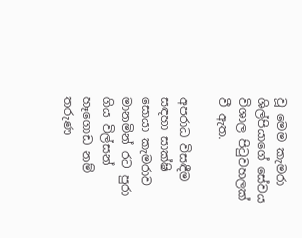වූ මෙම කැමරා ශිල්පියාගේ සේවය විශාල පිටුවහලක් වී ඇත.

අපරාධ විසඳීම සඳහා සාක්ෂි සොයා කැමරාව මානමින් රට පුරා ගිය විල්සන් හෑගොඩ නම් තරුණ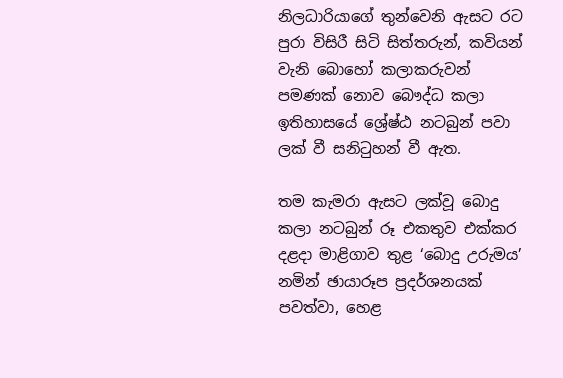නිලධාරියාගේ තුන්වෙනි ඇසට රට පුරා විසිරී සිටි සිත්තරුන්, කවියන් වැනි බොහෝ කලාකරුවන් පමණක් නොව බෞද්ධ කලා ඉතිහාසයේ ශ්‍රේෂ්ඨ නටබුන් පවා ලක් වී සනිටුහන් වී ඇත.

තම කැමරා ඇසට ලක්වූ බොදු කලා නටබුන් රූ එකතුව එක්කර දළදා මාළිගාව තුළ ‘බොදු උරුමය’ නමින් ඡායාරූප ප්‍රදර්ශනයක් පවත්වා, හෙළ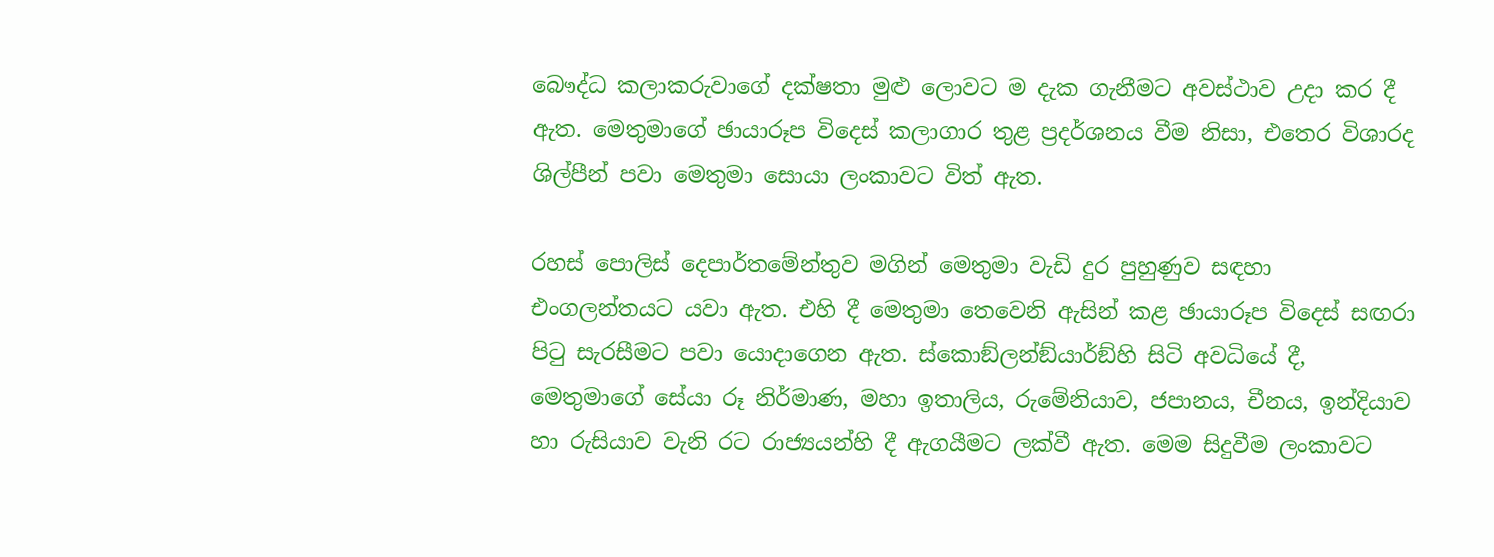බෞද්ධ කලාකරුවාගේ දක්ෂතා මුළු ලොවට ම දැක ගැනීමට අවස්ථාව උදා කර දී ඇත. මෙතුමාගේ ඡායාරූප විදෙස් කලාගාර තුළ ප්‍රදර්ශනය වීම නිසා, එතෙර විශාරද ශිල්පීන් පවා මෙතුමා සොයා ලංකාවට විත් ඇත.

රහස් පොලිස් දෙපාර්තමේන්තුව මගින් මෙතුමා වැඩි දුර පුහුණුව සඳහා එංගලන්තයට යවා ඇත. එහි දී මෙතුමා තෙවෙනි ඇසින් කළ ඡායාරූප විදෙස් සඟරා පිටු සැරසීමට පවා යොදාගෙන ඇත. ස්කොඞ්ලන්ඞ්යාර්ඞ්හි සිටි අවධියේ දී, මෙතුමාගේ සේයා රූ නිර්මාණ, මහා ඉතාලිය, රුමේනියාව, ජපානය, චීනය, ඉන්දියාව හා රුසියාව වැනි රට රාජ්‍යයන්හි දී ඇගයීමට ලක්වී ඇත. මෙම සිදුවීම ලංකාවට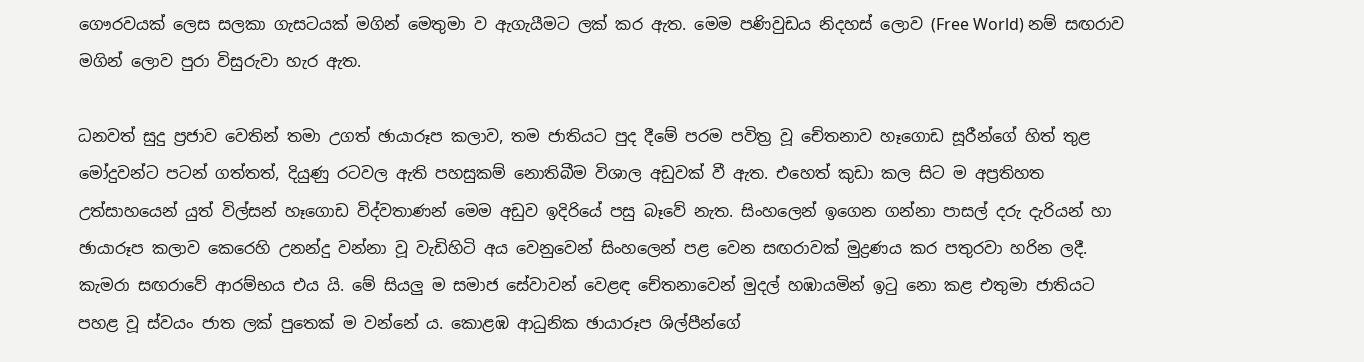ගෞරවයක් ලෙස සලකා ගැසටයක් මගින් මෙතුමා ව ඇගැයීමට ලක් කර ඇත. මෙම පණිවුඩය නිදහස් ලොව (Free World) නම් සඟරාව මගින් ලොව පුරා විසුරුවා හැර ඇත.

ධනවත් සුදු ප්‍රජාව වෙතින් තමා උගත් ඡායාරූප කලාව, තම ජාතියට පුද දීමේ පරම පවිත්‍ර වූ චේතනාව හෑගොඩ සූරීන්ගේ හිත් තුළ මෝදුවන්ට පටන් ගත්තත්, දියුණු රටවල ඇති පහසුකම් නොතිබීම විශාල අඩුවක් වී ඇත. එහෙත් කුඩා කල සිට ම අප්‍රතිහත උත්සාහයෙන් යුත් විල්සන් හෑගොඩ විද්වතාණන් මෙම අඩුව ඉදිරියේ පසු බෑවේ නැත. සිංහලෙන් ඉගෙන ගන්නා පාසල් දරු දැරියන් හා ඡායාරූප කලාව කෙරෙහි උනන්දු වන්නා වූ වැඩිහිටි අය වෙනුවෙන් සිංහලෙන් පළ වෙන සඟරාවක් මුද්‍රණය කර පතුරවා හරින ලදී. කැමරා සඟරාවේ ආරම්භය එය යි. මේ සියලු ම සමාජ සේවාවන් වෙළඳ චේතනාවෙන් මුදල් හඹායමින් ඉටු නො කළ එතුමා ජාතියට පහළ වූ ස්වයං ජාත ලක් පුතෙක් ම වන්නේ ය. කොළඹ ආධුනික ඡායාරූප ශිල්පීන්ගේ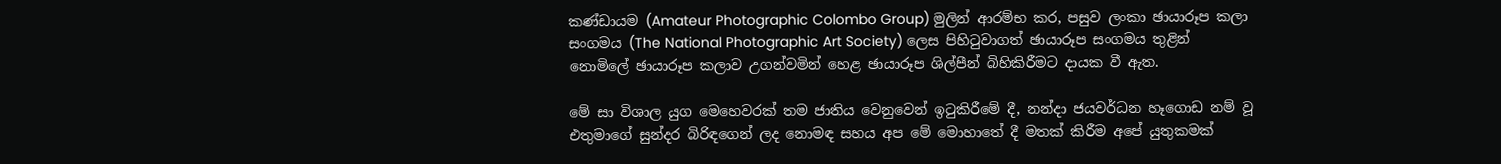කණ්ඩායම (Amateur Photographic Colombo Group) මුලින් ආරම්භ කර, පසුව ලංකා ඡායාරූප කලා සංගමය (The National Photographic Art Society) ලෙස පිහිටුවාගත් ඡායාරූප සංගමය තුළින් නොමිලේ ඡායාරූප කලාව උගන්වමින් හෙළ ඡායාරූප ශිල්පීන් බිහිකිරීමට දායක වී ඇත.

මේ සා විශාල යුග මෙහෙවරක් තම ජාතිය වෙනුවෙන් ඉටුකිරීමේ දී, නන්දා ජයවර්ධන හෑගොඩ නම් වූ එතුමාගේ සුන්දර බිරිඳගෙන් ලද නොමඳ සහය අප මේ මොහාතේ දී මතක් කිරීම අපේ යුතුකමක්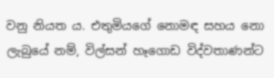වනු නියත ය. එතුමියගේ නොමඳ සහය නො ලැබුයේ නම්, විල්සන් හෑගොඩ විද්වතාණන්ට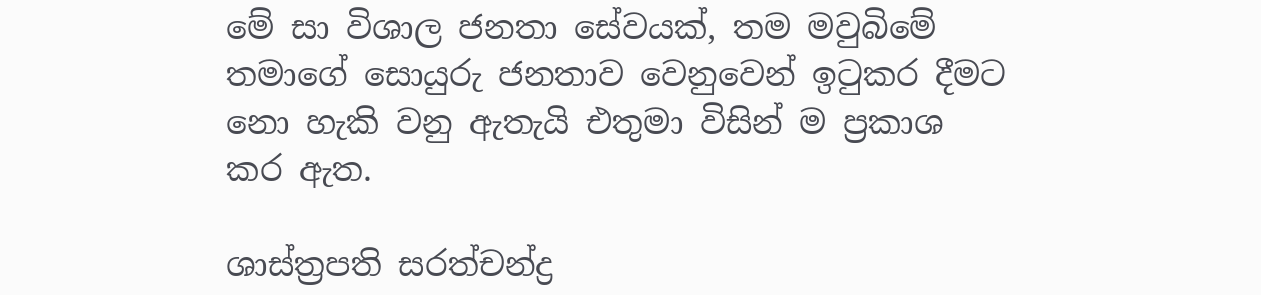මේ සා විශාල ජනතා සේවයක්, තම මවුබිමේ තමාගේ සොයුරු ජනතාව වෙනුවෙන් ඉටුකර දීමට නො හැකි වනු ඇතැයි එතුමා විසින් ම ප්‍රකාශ කර ඇත.

ශාස්ත්‍රපති සරත්චන්ද්‍ර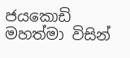ජයකොඩි මහත්මා විසින්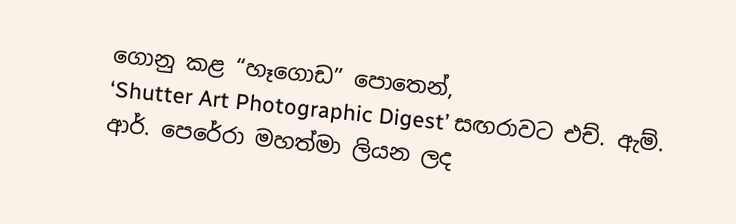ගොනු කළ “හෑගොඩ” පොතෙන්,
‘Shutter Art Photographic Digest’ සඟරාවට එච්. ඇම්. ආර්. පෙරේරා මහත්මා ලියන ලද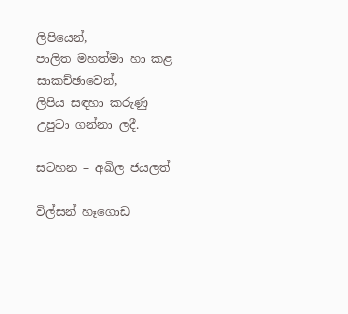ලිපියෙන්,
පාලිත මහත්මා හා කළ සාකච්ඡාවෙන්,
ලිපිය සඳහා කරුණු උපුටා ගන්නා ලදී.

සටහන – අඛිල ජයලත්

විල්සන් හෑගොඩ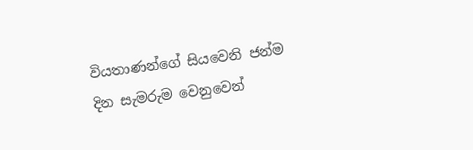වියතාණන්ගේ සියවෙනි ජන්ම දින සැමරුම වෙනුවෙන්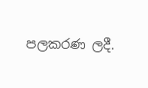පලකරණ ලදී.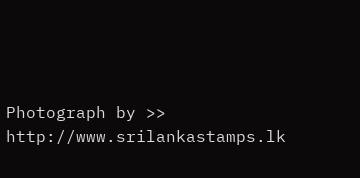Photograph by >> http://www.srilankastamps.lk